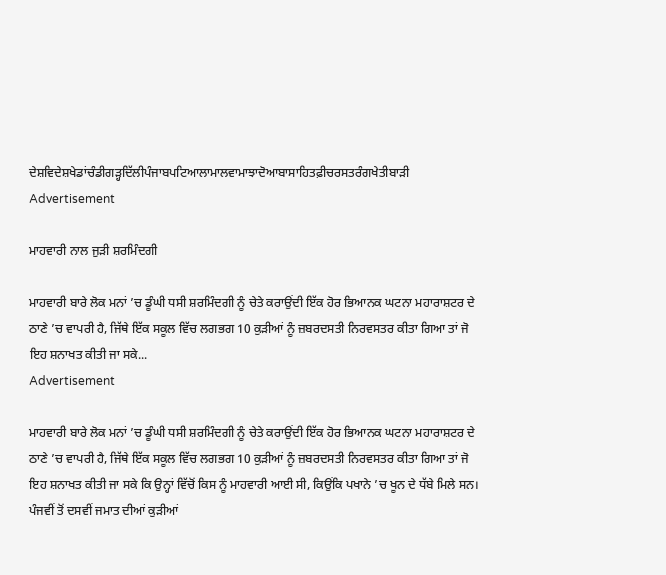ਦੇਸ਼ਵਿਦੇਸ਼ਖੇਡਾਂਚੰਡੀਗੜ੍ਹਦਿੱਲੀਪੰਜਾਬਪਟਿਆਲਾਮਾਲਵਾਮਾਝਾਦੋਆਬਾਸਾਹਿਤਫ਼ੀਚਰਸਤਰੰਗਖੇਤੀਬਾੜੀ
Advertisement

ਮਾਹਵਾਰੀ ਨਾਲ ਜੁੜੀ ਸ਼ਰਮਿੰਦਗੀ

ਮਾਹਵਾਰੀ ਬਾਰੇ ਲੋਕ ਮਨਾਂ ’ਚ ਡੂੰਘੀ ਧਸੀ ਸ਼ਰਮਿੰਦਗੀ ਨੂੰ ਚੇਤੇ ਕਰਾਉਂਦੀ ਇੱਕ ਹੋਰ ਭਿਆਨਕ ਘਟਨਾ ਮਹਾਰਾਸ਼ਟਰ ਦੇ ਠਾਣੇ ’ਚ ਵਾਪਰੀ ਹੈ, ਜਿੱਥੇ ਇੱਕ ਸਕੂਲ ਵਿੱਚ ਲਗਭਗ 10 ਕੁੜੀਆਂ ਨੂੰ ਜ਼ਬਰਦਸਤੀ ਨਿਰਵਸਤਰ ਕੀਤਾ ਗਿਆ ਤਾਂ ਜੋ ਇਹ ਸ਼ਨਾਖਤ ਕੀਤੀ ਜਾ ਸਕੇ...
Advertisement

ਮਾਹਵਾਰੀ ਬਾਰੇ ਲੋਕ ਮਨਾਂ ’ਚ ਡੂੰਘੀ ਧਸੀ ਸ਼ਰਮਿੰਦਗੀ ਨੂੰ ਚੇਤੇ ਕਰਾਉਂਦੀ ਇੱਕ ਹੋਰ ਭਿਆਨਕ ਘਟਨਾ ਮਹਾਰਾਸ਼ਟਰ ਦੇ ਠਾਣੇ ’ਚ ਵਾਪਰੀ ਹੈ, ਜਿੱਥੇ ਇੱਕ ਸਕੂਲ ਵਿੱਚ ਲਗਭਗ 10 ਕੁੜੀਆਂ ਨੂੰ ਜ਼ਬਰਦਸਤੀ ਨਿਰਵਸਤਰ ਕੀਤਾ ਗਿਆ ਤਾਂ ਜੋ ਇਹ ਸ਼ਨਾਖਤ ਕੀਤੀ ਜਾ ਸਕੇ ਕਿ ਉਨ੍ਹਾਂ ਵਿੱਚੋਂ ਕਿਸ ਨੂੰ ਮਾਹਵਾਰੀ ਆਈ ਸੀ, ਕਿਉਂਕਿ ਪਖਾਨੇ ’ਚ ਖੂਨ ਦੇ ਧੱਬੇ ਮਿਲੇ ਸਨ। ਪੰਜਵੀਂ ਤੋਂ ਦਸਵੀਂ ਜਮਾਤ ਦੀਆਂ ਕੁੜੀਆਂ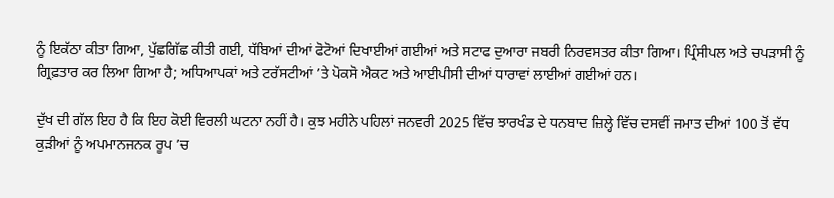ਨੂੰ ਇਕੱਠਾ ਕੀਤਾ ਗਿਆ, ਪੁੱਛਗਿੱਛ ਕੀਤੀ ਗਈ, ਧੱਬਿਆਂ ਦੀਆਂ ਫੋਟੋਆਂ ਦਿਖਾਈਆਂ ਗਈਆਂ ਅਤੇ ਸਟਾਫ ਦੁਆਰਾ ਜਬਰੀ ਨਿਰਵਸਤਰ ਕੀਤਾ ਗਿਆ। ਪ੍ਰਿੰਸੀਪਲ ਅਤੇ ਚਪੜਾਸੀ ਨੂੰ ਗ੍ਰਿਫ਼ਤਾਰ ਕਰ ਲਿਆ ਗਿਆ ਹੈ; ਅਧਿਆਪਕਾਂ ਅਤੇ ਟਰੱਸਟੀਆਂ ’ਤੇ ਪੋਕਸੋ ਐਕਟ ਅਤੇ ਆਈਪੀਸੀ ਦੀਆਂ ਧਾਰਾਵਾਂ ਲਾਈਆਂ ਗਈਆਂ ਹਨ।

ਦੁੱਖ ਦੀ ਗੱਲ ਇਹ ਹੈ ਕਿ ਇਹ ਕੋਈ ਵਿਰਲੀ ਘਟਨਾ ਨਹੀਂ ਹੈ। ਕੁਝ ਮਹੀਨੇ ਪਹਿਲਾਂ ਜਨਵਰੀ 2025 ਵਿੱਚ ਝਾਰਖੰਡ ਦੇ ਧਨਬਾਦ ਜ਼ਿਲ੍ਹੇ ਵਿੱਚ ਦਸਵੀਂ ਜਮਾਤ ਦੀਆਂ 100 ਤੋਂ ਵੱਧ ਕੁੜੀਆਂ ਨੂੰ ਅਪਮਾਨਜਨਕ ਰੂਪ ’ਚ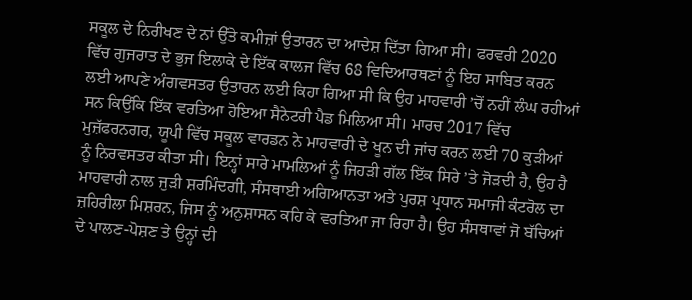ਸਕੂਲ ਦੇ ਨਿਰੀਖਣ ਦੇ ਨਾਂ ਉੱਤੇ ਕਮੀਜ਼ਾਂ ਉਤਾਰਨ ਦਾ ਆਦੇਸ਼ ਦਿੱਤਾ ਗਿਆ ਸੀ। ਫਰਵਰੀ 2020 ਵਿੱਚ ਗੁਜਰਾਤ ਦੇ ਭੁਜ ਇਲਾਕੇ ਦੇ ਇੱਕ ਕਾਲਜ ਵਿੱਚ 68 ਵਿਦਿਆਰਥਣਾਂ ਨੂੰ ਇਹ ਸਾਬਿਤ ਕਰਨ ਲਈ ਆਪਣੇ ਅੰਗਵਸਤਰ ਉਤਾਰਨ ਲਈ ਕਿਹਾ ਗਿਆ ਸੀ ਕਿ ਉਹ ਮਾਹਵਾਰੀ ’ਚੋਂ ਨਹੀਂ ਲੰਘ ਰਹੀਆਂ ਸਨ ਕਿਉਂਕਿ ਇੱਕ ਵਰਤਿਆ ਹੋਇਆ ਸੈਨੇਟਰੀ ਪੈਡ ਮਿਲਿਆ ਸੀ। ਮਾਰਚ 2017 ਵਿੱਚ ਮੁਜ਼ੱਫਰਨਗਰ, ਯੂਪੀ ਵਿੱਚ ਸਕੂਲ ਵਾਰਡਨ ਨੇ ਮਾਹਵਾਰੀ ਦੇ ਖੂਨ ਦੀ ਜਾਂਚ ਕਰਨ ਲਈ 70 ਕੁੜੀਆਂ ਨੂੰ ਨਿਰਵਸਤਰ ਕੀਤਾ ਸੀ। ਇਨ੍ਹਾਂ ਸਾਰੇ ਮਾਮਲਿਆਂ ਨੂੰ ਜਿਹੜੀ ਗੱਲ ਇੱਕ ਸਿਰੇ ’ਤੇ ਜੋੜਦੀ ਹੈ, ਉਹ ਹੈ ਮਾਹਵਾਰੀ ਨਾਲ ਜੁੜੀ ਸ਼ਰਮਿੰਦਗੀ, ਸੰਸਥਾਈ ਅਗਿਆਨਤਾ ਅਤੇ ਪੁਰਸ਼ ਪ੍ਰਧਾਨ ਸਮਾਜੀ ਕੰਟਰੋਲ ਦਾ ਜ਼ਹਿਰੀਲਾ ਮਿਸ਼ਰਨ, ਜਿਸ ਨੂੰ ਅਨੁਸ਼ਾਸਨ ਕਹਿ ਕੇ ਵਰਤਿਆ ਜਾ ਰਿਹਾ ਹੈ। ਉਹ ਸੰਸਥਾਵਾਂ ਜੋ ਬੱਚਿਆਂ ਦੇ ਪਾਲਣ-ਪੋਸ਼ਣ ਤੇ ਉਨ੍ਹਾਂ ਦੀ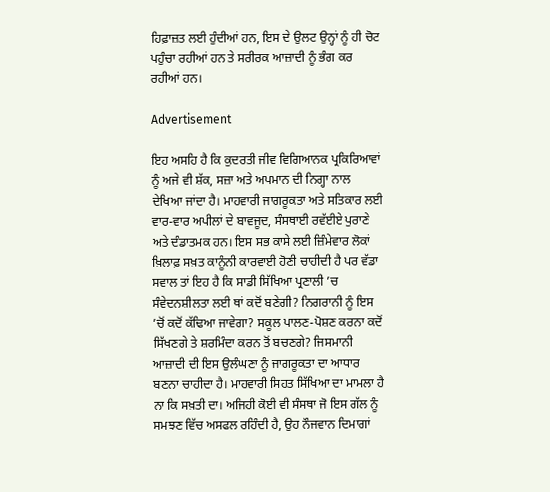ਹਿਫ਼ਾਜ਼ਤ ਲਈ ਹੁੰਦੀਆਂ ਹਨ, ਇਸ ਦੇ ਉਲਟ ਉਨ੍ਹਾਂ ਨੂੰ ਹੀ ਚੋਟ ਪਹੁੰਚਾ ਰਹੀਆਂ ਹਨ ਤੇ ਸਰੀਰਕ ਆਜ਼ਾਦੀ ਨੂੰ ਭੰਗ ਕਰ ਰਹੀਆਂ ਹਨ।

Advertisement

ਇਹ ਅਸਹਿ ਹੈ ਕਿ ਕੁਦਰਤੀ ਜੀਵ ਵਿਗਿਆਨਕ ਪ੍ਰਕਿਰਿਆਵਾਂ ਨੂੰ ਅਜੇ ਵੀ ਸ਼ੱਕ, ਸਜ਼ਾ ਅਤੇ ਅਪਮਾਨ ਦੀ ਨਿਗ੍ਹਾ ਨਾਲ ਦੇਖਿਆ ਜਾਂਦਾ ਹੈ। ਮਾਹਵਾਰੀ ਜਾਗਰੂਕਤਾ ਅਤੇ ਸਤਿਕਾਰ ਲਈ ਵਾਰ-ਵਾਰ ਅਪੀਲਾਂ ਦੇ ਬਾਵਜੂਦ, ਸੰਸਥਾਈ ਰਵੱਈਏ ਪੁਰਾਣੇ ਅਤੇ ਦੰਡਾਤਮਕ ਹਨ। ਇਸ ਸਭ ਕਾਸੇ ਲਈ ਜ਼ਿੰਮੇਵਾਰ ਲੋਕਾਂ ਖ਼ਿਲਾਫ਼ ਸਖ਼ਤ ਕਾਨੂੰਨੀ ਕਾਰਵਾਈ ਹੋਣੀ ਚਾਹੀਦੀ ਹੈ ਪਰ ਵੱਡਾ ਸਵਾਲ ਤਾਂ ਇਹ ਹੈ ਕਿ ਸਾਡੀ ਸਿੱਖਿਆ ਪ੍ਰਣਾਲੀ ’ਚ ਸੰਵੇਦਨਸ਼ੀਲਤਾ ਲਈ ਥਾਂ ਕਦੋਂ ਬਣੇਗੀ? ਨਿਗਰਾਨੀ ਨੂੰ ਇਸ ’ਚੋਂ ਕਦੋਂ ਕੱਢਿਆ ਜਾਵੇਗਾ? ਸਕੂਲ ਪਾਲਣ-ਪੋਸ਼ਣ ਕਰਨਾ ਕਦੋਂ ਸਿੱਖਣਗੇ ਤੇ ਸ਼ਰਮਿੰਦਾ ਕਰਨ ਤੋਂ ਬਚਣਗੇ? ਜਿਸਮਾਨੀ ਆਜ਼ਾਦੀ ਦੀ ਇਸ ਉਲੰਘਣਾ ਨੂੰ ਜਾਗਰੂਕਤਾ ਦਾ ਆਧਾਰ ਬਣਨਾ ਚਾਹੀਦਾ ਹੈ। ਮਾਹਵਾਰੀ ਸਿਹਤ ਸਿੱਖਿਆ ਦਾ ਮਾਮਲਾ ਹੈ ਨਾ ਕਿ ਸਖ਼ਤੀ ਦਾ। ਅਜਿਹੀ ਕੋਈ ਵੀ ਸੰਸਥਾ ਜੋ ਇਸ ਗੱਲ ਨੂੰ ਸਮਝਣ ਵਿੱਚ ਅਸਫਲ ਰਹਿੰਦੀ ਹੈ, ਉਹ ਨੌਜਵਾਨ ਦਿਮਾਗਾਂ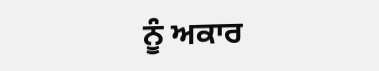ਨੂੰ ਅਕਾਰ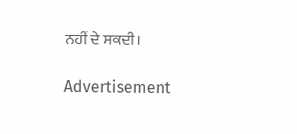ਨਹੀਂ ਦੇ ਸਕਦੀ।

Advertisement